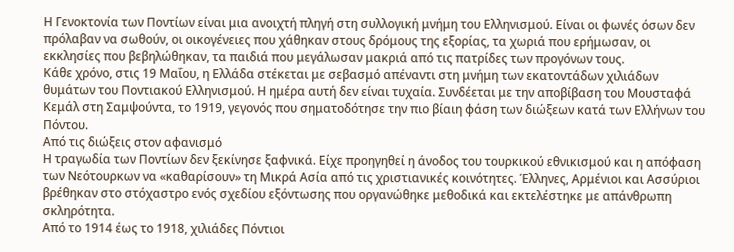Η Γενοκτονία των Ποντίων είναι μια ανοιχτή πληγή στη συλλογική μνήμη του Ελληνισμού. Είναι οι φωνές όσων δεν πρόλαβαν να σωθούν, οι οικογένειες που χάθηκαν στους δρόμους της εξορίας, τα χωριά που ερήμωσαν, οι εκκλησίες που βεβηλώθηκαν, τα παιδιά που μεγάλωσαν μακριά από τις πατρίδες των προγόνων τους.
Κάθε χρόνο, στις 19 Μαΐου, η Ελλάδα στέκεται με σεβασμό απέναντι στη μνήμη των εκατοντάδων χιλιάδων θυμάτων του Ποντιακού Ελληνισμού. Η ημέρα αυτή δεν είναι τυχαία. Συνδέεται με την αποβίβαση του Μουσταφά Κεμάλ στη Σαμψούντα, το 1919, γεγονός που σηματοδότησε την πιο βίαιη φάση των διώξεων κατά των Ελλήνων του Πόντου.
Από τις διώξεις στον αφανισμό
Η τραγωδία των Ποντίων δεν ξεκίνησε ξαφνικά. Είχε προηγηθεί η άνοδος του τουρκικού εθνικισμού και η απόφαση των Νεότουρκων να «καθαρίσουν» τη Μικρά Ασία από τις χριστιανικές κοινότητες. Έλληνες, Αρμένιοι και Ασσύριοι βρέθηκαν στο στόχαστρο ενός σχεδίου εξόντωσης που οργανώθηκε μεθοδικά και εκτελέστηκε με απάνθρωπη σκληρότητα.
Από το 1914 έως το 1918, χιλιάδες Πόντιοι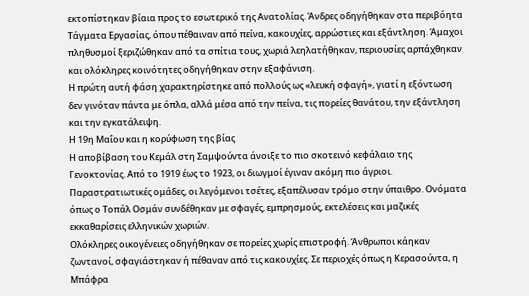εκτοπίστηκαν βίαια προς το εσωτερικό της Ανατολίας. Άνδρες οδηγήθηκαν στα περιβόητα Τάγματα Εργασίας, όπου πέθαιναν από πείνα, κακουχίες, αρρώστιες και εξάντληση. Άμαχοι πληθυσμοί ξεριζώθηκαν από τα σπίτια τους, χωριά λεηλατήθηκαν, περιουσίες αρπάχθηκαν και ολόκληρες κοινότητες οδηγήθηκαν στην εξαφάνιση.
Η πρώτη αυτή φάση χαρακτηρίστηκε από πολλούς ως «λευκή σφαγή», γιατί η εξόντωση δεν γινόταν πάντα με όπλα, αλλά μέσα από την πείνα, τις πορείες θανάτου, την εξάντληση και την εγκατάλειψη.
Η 19η Μαΐου και η κορύφωση της βίας
Η αποβίβαση του Κεμάλ στη Σαμψούντα άνοιξε το πιο σκοτεινό κεφάλαιο της Γενοκτονίας. Από το 1919 έως το 1923, οι διωγμοί έγιναν ακόμη πιο άγριοι. Παραστρατιωτικές ομάδες, οι λεγόμενοι τσέτες, εξαπέλυσαν τρόμο στην ύπαιθρο. Ονόματα όπως ο Τοπάλ Οσμάν συνδέθηκαν με σφαγές, εμπρησμούς, εκτελέσεις και μαζικές εκκαθαρίσεις ελληνικών χωριών.
Ολόκληρες οικογένειες οδηγήθηκαν σε πορείες χωρίς επιστροφή. Άνθρωποι κάηκαν ζωντανοί, σφαγιάστηκαν ή πέθαναν από τις κακουχίες. Σε περιοχές όπως η Κερασούντα, η Μπάφρα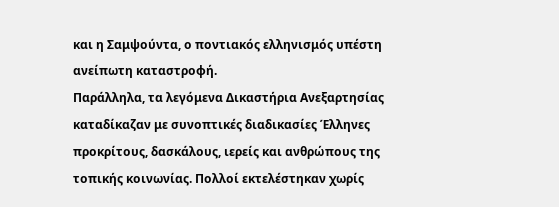και η Σαμψούντα, ο ποντιακός ελληνισμός υπέστη ανείπωτη καταστροφή.
Παράλληλα, τα λεγόμενα Δικαστήρια Ανεξαρτησίας καταδίκαζαν με συνοπτικές διαδικασίες Έλληνες προκρίτους, δασκάλους, ιερείς και ανθρώπους της τοπικής κοινωνίας. Πολλοί εκτελέστηκαν χωρίς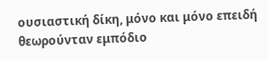ουσιαστική δίκη, μόνο και μόνο επειδή θεωρούνταν εμπόδιο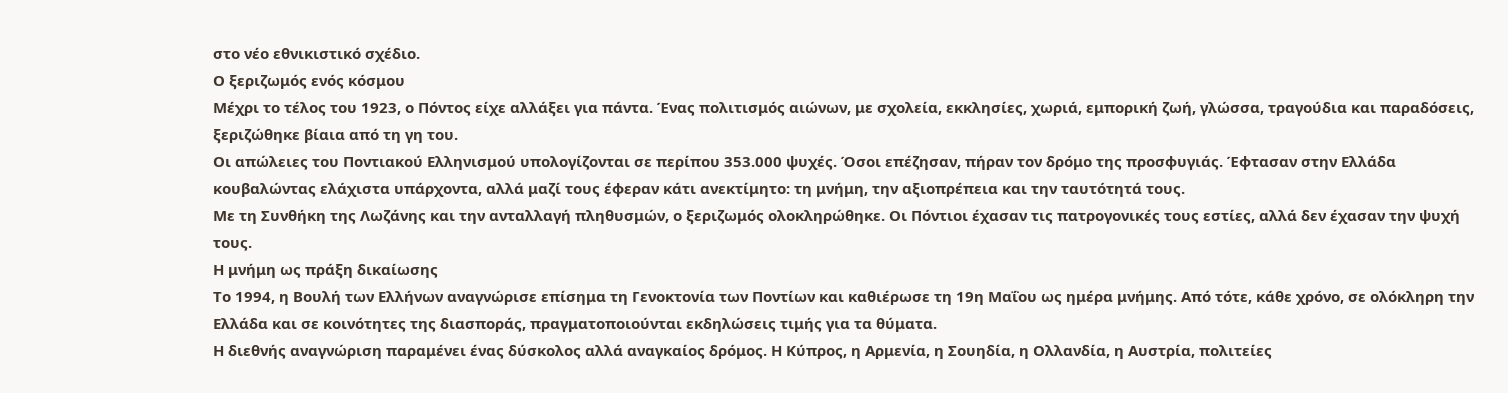στο νέο εθνικιστικό σχέδιο.
Ο ξεριζωμός ενός κόσμου
Μέχρι το τέλος του 1923, ο Πόντος είχε αλλάξει για πάντα. Ένας πολιτισμός αιώνων, με σχολεία, εκκλησίες, χωριά, εμπορική ζωή, γλώσσα, τραγούδια και παραδόσεις, ξεριζώθηκε βίαια από τη γη του.
Οι απώλειες του Ποντιακού Ελληνισμού υπολογίζονται σε περίπου 353.000 ψυχές. Όσοι επέζησαν, πήραν τον δρόμο της προσφυγιάς. Έφτασαν στην Ελλάδα κουβαλώντας ελάχιστα υπάρχοντα, αλλά μαζί τους έφεραν κάτι ανεκτίμητο: τη μνήμη, την αξιοπρέπεια και την ταυτότητά τους.
Με τη Συνθήκη της Λωζάνης και την ανταλλαγή πληθυσμών, ο ξεριζωμός ολοκληρώθηκε. Οι Πόντιοι έχασαν τις πατρογονικές τους εστίες, αλλά δεν έχασαν την ψυχή τους.
Η μνήμη ως πράξη δικαίωσης
Το 1994, η Βουλή των Ελλήνων αναγνώρισε επίσημα τη Γενοκτονία των Ποντίων και καθιέρωσε τη 19η Μαΐου ως ημέρα μνήμης. Από τότε, κάθε χρόνο, σε ολόκληρη την Ελλάδα και σε κοινότητες της διασποράς, πραγματοποιούνται εκδηλώσεις τιμής για τα θύματα.
Η διεθνής αναγνώριση παραμένει ένας δύσκολος αλλά αναγκαίος δρόμος. Η Κύπρος, η Αρμενία, η Σουηδία, η Ολλανδία, η Αυστρία, πολιτείες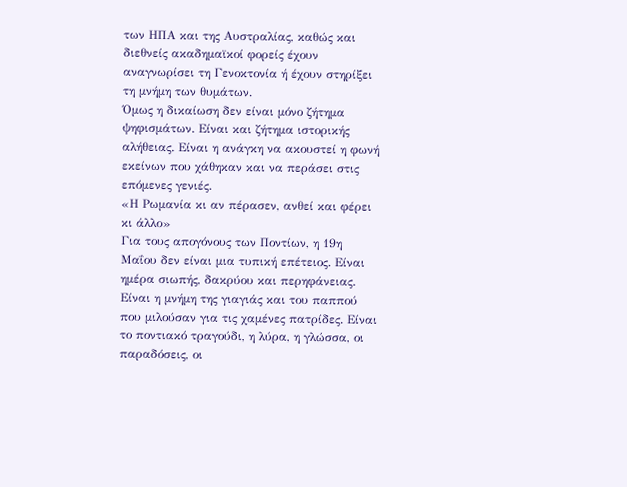των ΗΠΑ και της Αυστραλίας, καθώς και διεθνείς ακαδημαϊκοί φορείς έχουν αναγνωρίσει τη Γενοκτονία ή έχουν στηρίξει τη μνήμη των θυμάτων.
Όμως η δικαίωση δεν είναι μόνο ζήτημα ψηφισμάτων. Είναι και ζήτημα ιστορικής αλήθειας. Είναι η ανάγκη να ακουστεί η φωνή εκείνων που χάθηκαν και να περάσει στις επόμενες γενιές.
«Η Ρωμανία κι αν πέρασεν, ανθεί και φέρει κι άλλο»
Για τους απογόνους των Ποντίων, η 19η Μαΐου δεν είναι μια τυπική επέτειος. Είναι ημέρα σιωπής, δακρύου και περηφάνειας. Είναι η μνήμη της γιαγιάς και του παππού που μιλούσαν για τις χαμένες πατρίδες. Είναι το ποντιακό τραγούδι, η λύρα, η γλώσσα, οι παραδόσεις, οι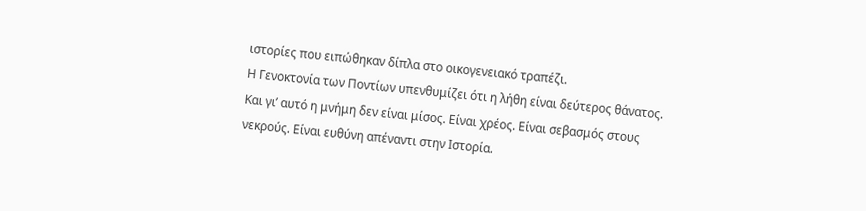ιστορίες που ειπώθηκαν δίπλα στο οικογενειακό τραπέζι.
Η Γενοκτονία των Ποντίων υπενθυμίζει ότι η λήθη είναι δεύτερος θάνατος. Και γι’ αυτό η μνήμη δεν είναι μίσος. Είναι χρέος. Είναι σεβασμός στους νεκρούς. Είναι ευθύνη απέναντι στην Ιστορία.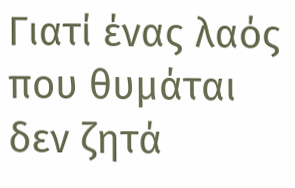Γιατί ένας λαός που θυμάται δεν ζητά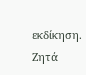εκδίκηση. Ζητά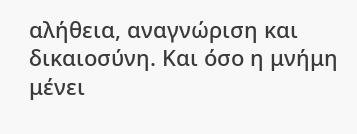αλήθεια, αναγνώριση και δικαιοσύνη. Και όσο η μνήμη μένει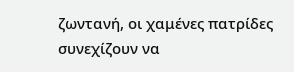ζωντανή, οι χαμένες πατρίδες συνεχίζουν να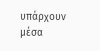υπάρχουν μέσα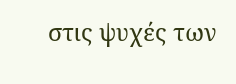στις ψυχές των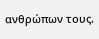ανθρώπων τους.